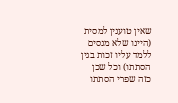שאין טוענין למסית (היינו שלא מנסים ללמד עליו זכות בגין הסתתו) וכל שכן כזה שפרי הסתתו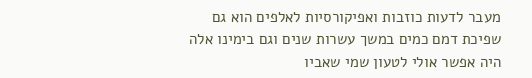מעבר לדעות כוזבות ואפיקורסיות לאלפים הוא גם שפיכת דמם כמים במשך עשרות שנים וגם בימינו אלה היה אפשר אולי לטעון שמי שאביו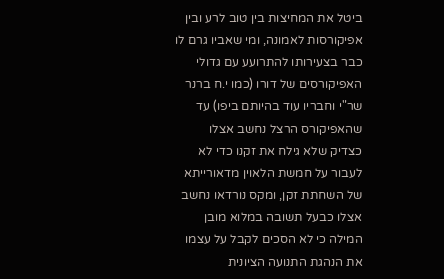ביטל את המחיצות בין טוב לרע ובין אפיקורסות לאמונה, ומי שאביו גרם לו כבר בצעירותו להתרועע עם גדולי האפיקורסים של דורו (כמו י.ח ברנר שר"י וחבריו עוד בהיותם ביפו) עד שהאפיקורס הרצל נחשב אצלו כצדיק שלא גילח את זקנו כדי לא לעבור על חמשת הלאוין מדאורייתא של השחתת זקן, ומקס נורדאו נחשב אצלו כבעל תשובה במלוא מובן המילה כי לא הסכים לקבל על עצמו את הנהגת התנועה הציונית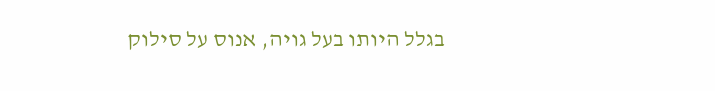בגלל היותו בעל גויה, אנוס על סילוק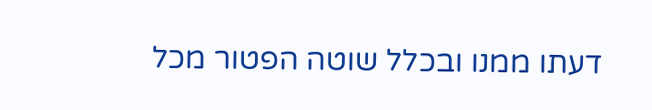דעתו ממנו ובכלל שוטה הפטור מכל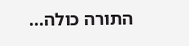התורה כולה...